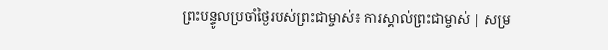ព្រះបន្ទូលប្រចាំថ្ងៃរបស់ព្រះជាម្ចាស់៖ ការស្គាល់ព្រះជាម្ចាស់ | សម្រ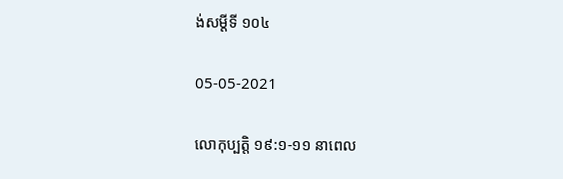ង់សម្ដីទី ១០៤

05-05-2021

លោកុប្បត្តិ ១៩:១-១១ នាពេល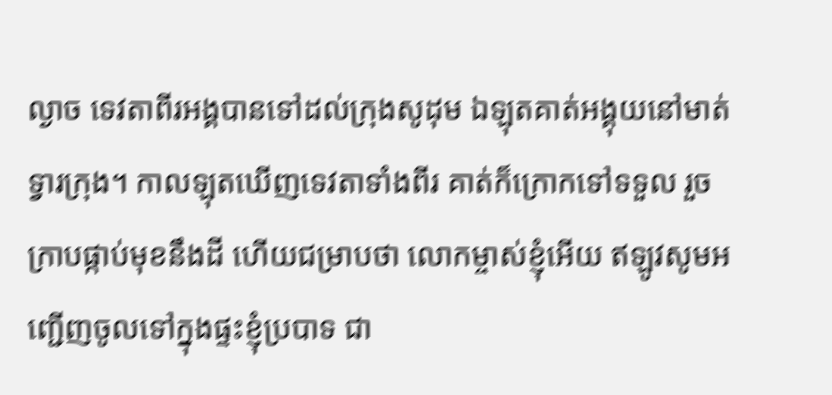ល្ងាច ទេវតាពីរអង្គបានទៅដល់ក្រុងសូដុម ឯឡុតគាត់អង្គុយនៅមាត់ទ្វារក្រុង។ កាលឡុតឃើញទេវតាទាំងពីរ គាត់ក៏ក្រោកទៅទទួល រួចក្រាបផ្កាប់មុខនឹងដី ហើយជម្រាបថា លោកម្ចាស់ខ្ញុំអើយ ឥឡូវសូមអញ្ជើញចូលទៅក្នុងផ្ទះខ្ញុំប្របាទ ជា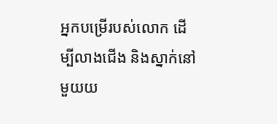អ្នកបម្រើរបស់លោក ដើម្បីលាងជើង និងស្នាក់នៅមួយយ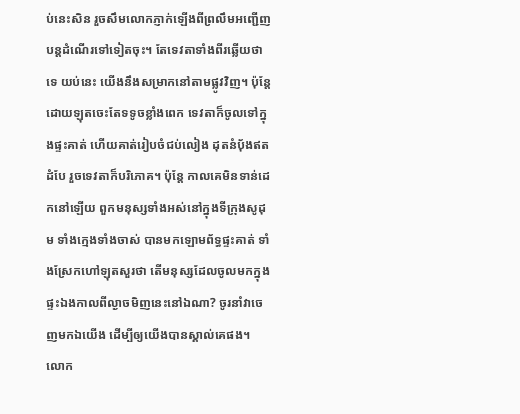ប់នេះសិន រួចសឹមលោកភ្ញាក់ឡើងពីព្រលឹមអញ្ជើញបន្ដដំណើរទៅទៀតចុះ។ តែទេវតាទាំងពីរឆ្លើយថាទេ យប់នេះ យើងនឹងសម្រាកនៅតាមផ្លូវវិញ។ ប៉ុន្តែ ដោយឡុតចេះតែទទូចខ្លាំងពេក ទេវតាក៏ចូលទៅក្នុងផ្ទះគាត់ ហើយគាត់រៀប‌ចំជប់‌លៀង ដុតនំបុ័ងឥតដំបែ រួចទេវតាក៏បរិភោគ។ ប៉ុន្តែ កាលគេមិនទាន់ដេកនៅឡើយ ពួកមនុស្សទាំងអស់នៅក្នុងទីក្រុងសូដុម ទាំងក្មេងទាំងចាស់ បានមកឡោម‌ព័ទ្ធផ្ទះគាត់ ទាំងស្រែកហៅឡុតសួរថា តើមនុស្សដែលចូលមកក្នុងផ្ទះឯងកាលពីល្ងាចមិញនេះនៅឯណា? ចូរនាំវាចេញមកឯយើង ដើម្បីឲ្យយើងបានស្គាល់គេផង។ លោក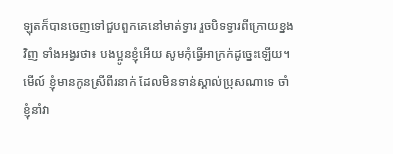ឡុតក៏បានចេញទៅជួបពួកគេនៅមាត់ទ្វារ រួចបិទទ្វារពីក្រោយខ្នងវិញ ទាំងអង្វរថា៖ បងប្អូនខ្ញុំអើយ សូមកុំធ្វើអាក្រក់ដូច្នេះឡើយ។ មើល៍ ខ្ញុំមានកូនស្រីពីរនាក់ ដែលមិនទាន់ស្គាល់ប្រុសណាទេ ចាំខ្ញុំនាំវា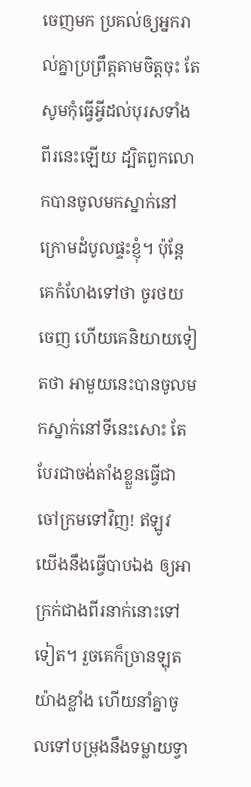ចេញមក ប្រគល់ឲ្យអ្នករាល់គ្នាប្រព្រឹត្តតាមចិត្តចុះ តែសូមកុំធ្វើអ្វីដល់បុរសទាំងពីរនេះឡើយ ដ្បិតពួកលោកបានចូលមកស្នាក់នៅក្រោមដំបូលផ្ទះខ្ញុំ។ ប៉ុន្តែ គេកំហែងទៅថា ចូរថយចេញ ហើយគេនិយាយទៀតថា អាមួយនេះបានចូលមកស្នាក់នៅទីនេះសោះ តែបែរជាចង់តាំងខ្លួនធ្វើជាចៅ‌ក្រមទៅវិញ! ឥឡូវ យើងនឹងធ្វើបាបឯង ឲ្យអាក្រក់ជាងពីរនាក់នោះទៅទៀត។ រួចគេក៏ច្រានឡុតយ៉ាងខ្លាំង ហើយនាំគ្នាចូលទៅបម្រុងនឹងទម្លាយទ្វា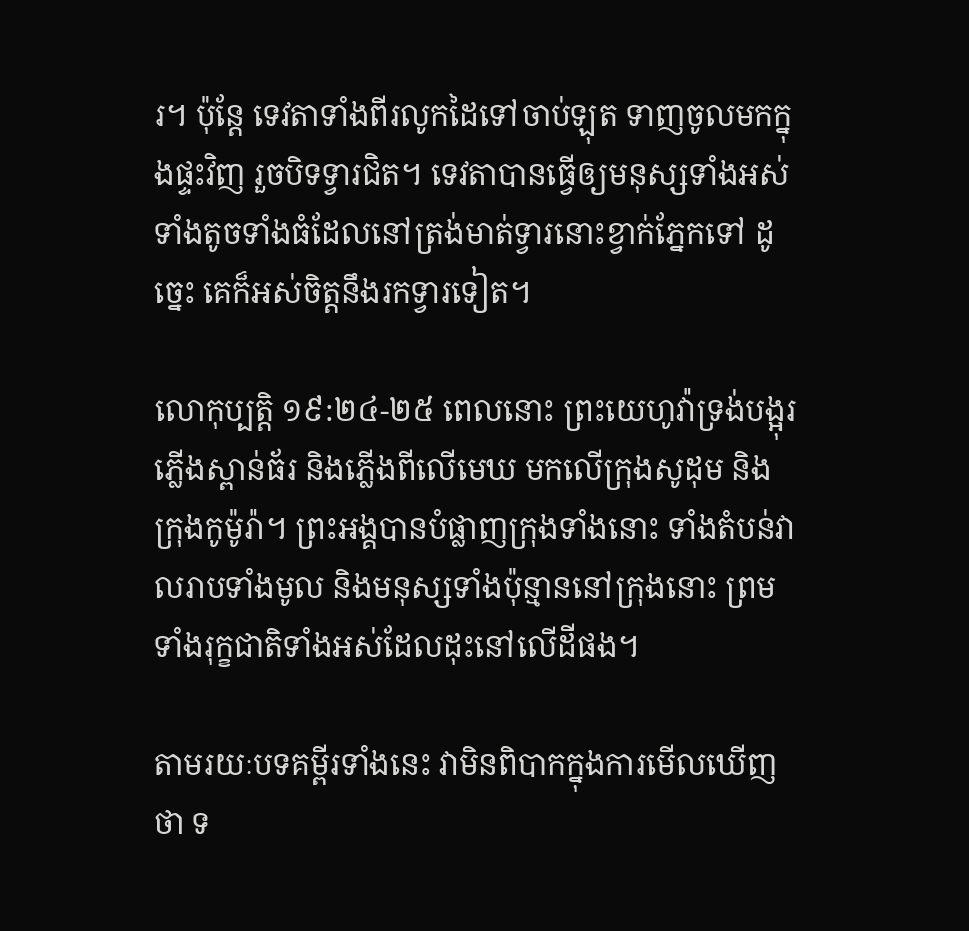រ។ ប៉ុន្តែ ទេវតាទាំងពីរលូកដៃទៅចាប់ឡុត ទាញចូលមកក្នុងផ្ទះវិញ រួចបិទទ្វារជិត។ ទេវតាបានធ្វើឲ្យមនុស្សទាំងអស់ទាំងតូចទាំងធំដែលនៅត្រង់មាត់ទ្វារនោះខ្វាក់ភ្នែកទៅ ដូច្នេះ គេក៏អស់ចិត្តនឹងរកទ្វារទៀត។

លោកុប្បត្តិ ១៩:២៤-២៥ ពេលនោះ ព្រះ‌យេហូវ៉ាទ្រង់បង្អុរភ្លើងស្ពាន់‌ធ័រ និងភ្លើងពីលើមេឃ មកលើក្រុងសូដុម និងក្រុងកូម៉ូរ៉ា។ ព្រះអង្គបានបំផ្លាញក្រុងទាំងនោះ ទាំងតំបន់វាលរាបទាំងមូល និងមនុស្សទាំងប៉ុន្មាននៅក្រុងនោះ ព្រមទាំងរុក្ខជាតិទាំងអស់ដែលដុះនៅលើដីផង។

តាមរយៈបទគម្ពីរទាំងនេះ វាមិនពិបាកក្នុងការមើលឃើញថា ទ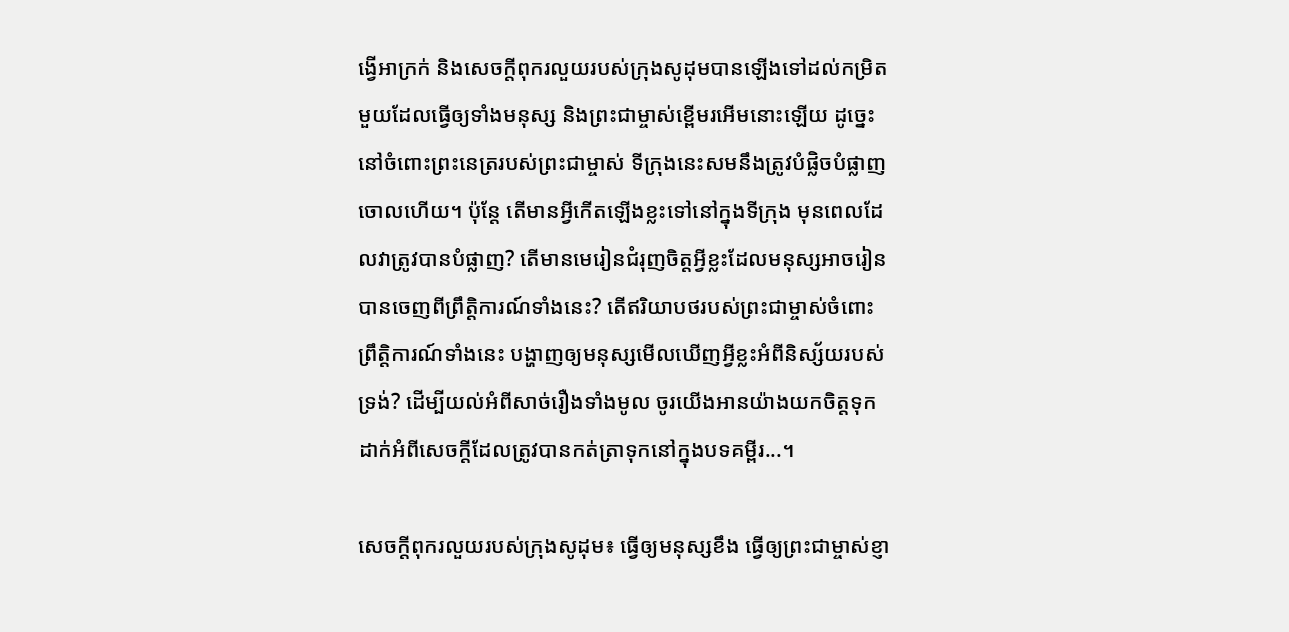ង្វើអាក្រក់ និងសេចក្តីពុករលួយរបស់ក្រុងសូដុមបានឡើងទៅដល់កម្រិតមួយដែលធ្វើឲ្យទាំងមនុស្ស និងព្រះជាម្ចាស់ខ្ពើមរអើមនោះឡើយ ដូច្នេះ នៅចំពោះព្រះនេត្ររបស់ព្រះជាម្ចាស់ ទីក្រុងនេះសមនឹងត្រូវបំផ្លិចបំផ្លាញចោលហើយ។ ប៉ុន្តែ តើមានអ្វីកើតឡើងខ្លះទៅនៅក្នុងទីក្រុង មុនពេលដែលវាត្រូវបានបំផ្លាញ? តើមានមេរៀនជំរុញចិត្តអ្វីខ្លះដែលមនុស្សអាចរៀនបានចេញពីព្រឹត្តិការណ៍ទាំងនេះ? តើឥរិយាបថរបស់ព្រះជាម្ចាស់ចំពោះព្រឹត្តិការណ៍ទាំងនេះ បង្ហាញឲ្យមនុស្សមើលឃើញអ្វីខ្លះអំពីនិស្ស័យរបស់ទ្រង់? ដើម្បីយល់អំពីសាច់រឿងទាំងមូល ចូរយើងអានយ៉ាងយកចិត្តទុកដាក់អំពីសេចក្តីដែលត្រូវបានកត់ត្រាទុកនៅក្នុងបទគម្ពីរ...។

សេចក្តីពុករលួយរបស់ក្រុងសូដុម៖ ធ្វើឲ្យមនុស្សខឹង ធ្វើឲ្យព្រះជាម្ចាស់ខ្ញា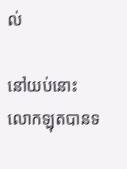ល់

នៅយប់នោះ លោកឡុតបានទ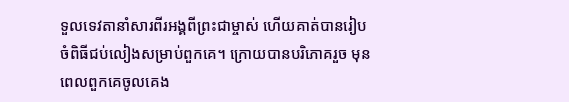ទួលទេវតានាំសារពីរអង្គពីព្រះជាម្ចាស់ ហើយគាត់បានរៀបចំពិធីជប់លៀងសម្រាប់ពួកគេ។ ក្រោយបានបរិភោគរួច មុនពេលពួកគេចូលគេង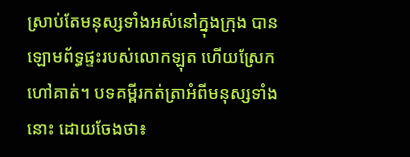ស្រាប់តែមនុស្សទាំងអស់នៅក្នុងក្រុង បានឡោមព័ទ្ធផ្ទះរបស់លោកឡុត ហើយស្រែកហៅគាត់។ បទគម្ពីរកត់ត្រាអំពីមនុស្សទាំងនោះ ដោយចែងថា៖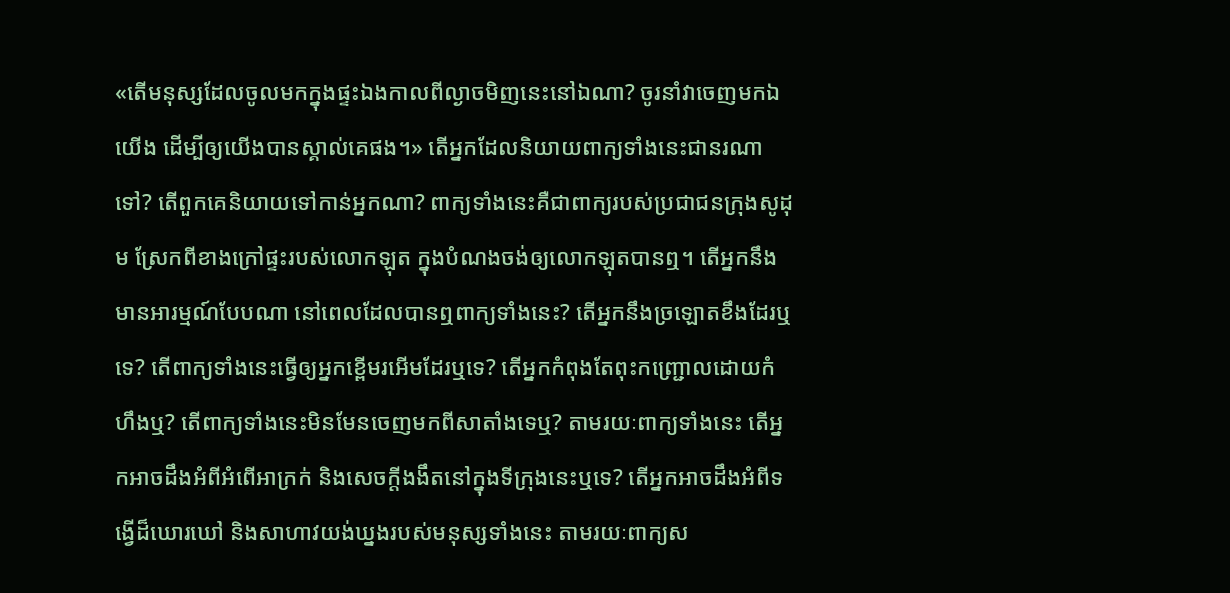«តើមនុស្សដែលចូលមកក្នុងផ្ទះឯងកាលពីល្ងាចមិញនេះនៅឯណា? ចូរនាំវាចេញមកឯយើង ដើម្បីឲ្យយើងបានស្គាល់គេផង។» តើអ្នកដែលនិយាយពាក្យទាំងនេះជានរណាទៅ? តើពួកគេនិយាយទៅកាន់អ្នកណា? ពាក្យទាំងនេះគឺជាពាក្យរបស់ប្រជាជនក្រុងសូដុម ស្រែកពីខាងក្រៅផ្ទះរបស់លោកឡុត ក្នុងបំណងចង់ឲ្យលោកឡុតបានឮ។ តើអ្នកនឹងមានអារម្មណ៍បែបណា នៅពេលដែលបានឮពាក្យទាំងនេះ? តើអ្នកនឹងច្រឡោតខឹងដែរឬទេ? តើពាក្យទាំងនេះធ្វើឲ្យអ្នកខ្ពើមរអើមដែរឬទេ? តើអ្នកកំពុងតែពុះកញ្ជ្រោលដោយកំហឹងឬ? តើពាក្យទាំងនេះមិនមែនចេញមកពីសាតាំងទេឬ? តាមរយៈពាក្យទាំងនេះ តើអ្នកអាចដឹងអំពីអំពើអាក្រក់ និងសេចក្តីងងឹតនៅក្នុងទីក្រុងនេះឬទេ? តើអ្នកអាចដឹងអំពីទង្វើដ៏ឃោរឃៅ និងសាហាវយង់ឃ្នងរបស់មនុស្សទាំងនេះ តាមរយៈពាក្យស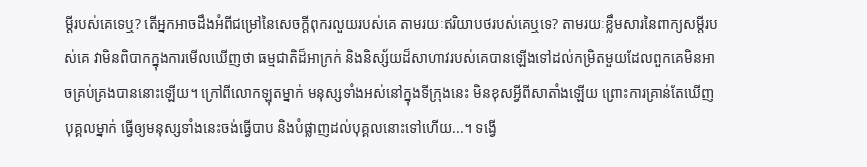ម្ដីរបស់គេទេឬ? តើអ្នកអាចដឹងអំពីជម្រៅនៃសេចក្តីពុករលួយរបស់គេ តាមរយៈឥរិយាបថរបស់គេឬទេ? តាមរយៈខ្លឹមសារនៃពាក្យសម្ដីរបស់គេ វាមិនពិបាកក្នុងការមើលឃើញថា ធម្មជាតិដ៏អាក្រក់ និងនិស្ស័យដ៏សាហាវរបស់គេបានឡើងទៅដល់កម្រិតមួយដែលពួកគេមិនអាចគ្រប់គ្រងបាននោះឡើយ។ ក្រៅពីលោកឡុតម្នាក់ មនុស្សទាំងអស់នៅក្នុងទីក្រុងនេះ មិនខុសអ្វីពីសាតាំងឡើយ ព្រោះការគ្រាន់តែឃើញបុគ្គលម្នាក់ ធ្វើឲ្យមនុស្សទាំងនេះចង់ធ្វើបាប និងបំផ្លាញដល់បុគ្គលនោះទៅហើយ...។ ទង្វើ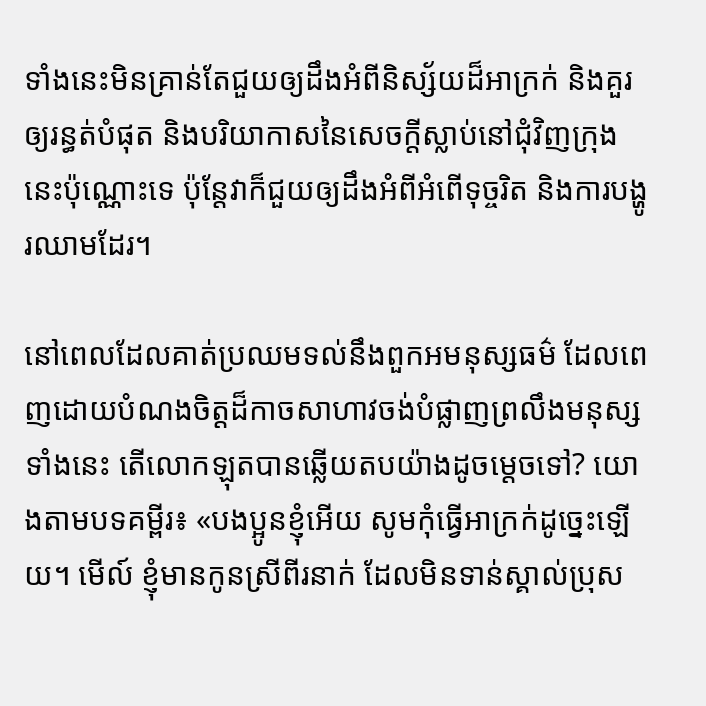ទាំងនេះមិនគ្រាន់តែជួយឲ្យដឹងអំពីនិស្ស័យដ៏អាក្រក់ និងគួរឲ្យរន្ធត់បំផុត និងបរិយាកាសនៃសេចក្តីស្លាប់នៅជុំវិញក្រុងនេះប៉ុណ្ណោះទេ ប៉ុន្តែវាក៏ជួយឲ្យដឹងអំពីអំពើទុច្ចរិត និងការបង្ហូរឈាមដែរ។

នៅពេលដែលគាត់ប្រឈមទល់នឹងពួកអមនុស្សធម៌ ដែលពេញដោយបំណងចិត្តដ៏កាចសាហាវចង់បំផ្លាញព្រលឹងមនុស្សទាំងនេះ តើលោកឡុតបានឆ្លើយតបយ៉ាងដូចម្ដេចទៅ? យោងតាមបទគម្ពីរ៖ «បងប្អូនខ្ញុំអើយ សូមកុំធ្វើអាក្រក់ដូច្នេះឡើយ។ មើល៍ ខ្ញុំមានកូនស្រីពីរនាក់ ដែលមិនទាន់ស្គាល់ប្រុស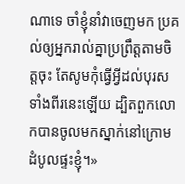ណាទេ ចាំខ្ញុំនាំវាចេញមក ប្រគល់ឲ្យអ្នករាល់គ្នាប្រព្រឹត្តតាមចិត្តចុះ តែសូមកុំធ្វើអ្វីដល់បុរសទាំងពីរនេះឡើយ ដ្បិតពួកលោកបានចូលមកស្នាក់នៅក្រោមដំបូលផ្ទះខ្ញុំ។»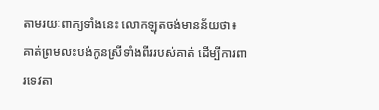តាមរយៈពាក្យទាំងនេះ លោកឡុតចង់មានន័យថា៖ គាត់ព្រមលះបង់កូនស្រីទាំងពីររបស់គាត់ ដើម្បីការពារទេវតា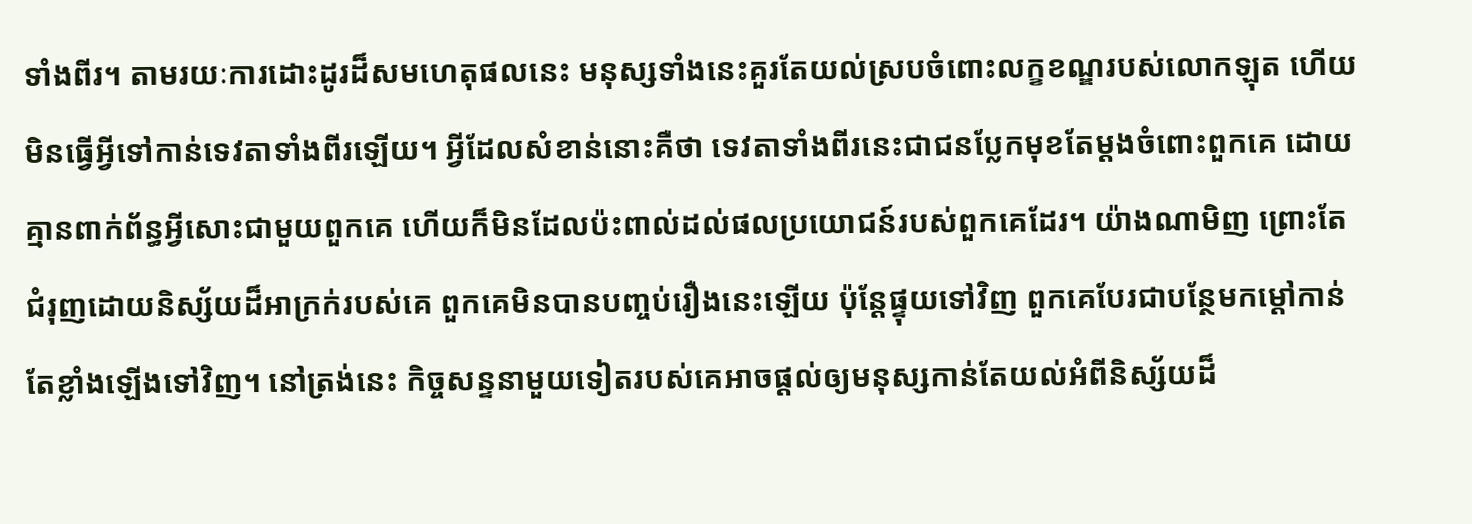ទាំងពីរ។ តាមរយៈការដោះដូរដ៏សមហេតុផលនេះ មនុស្សទាំងនេះគួរតែយល់ស្របចំពោះលក្ខខណ្ឌរបស់លោកឡុត ហើយមិនធ្វើអ្វីទៅកាន់ទេវតាទាំងពីរឡើយ។ អ្វីដែលសំខាន់នោះគឺថា ទេវតាទាំងពីរនេះជាជនប្លែកមុខតែម្ដងចំពោះពួកគេ ដោយគ្មានពាក់ព័ន្ធអ្វីសោះជាមួយពួកគេ ហើយក៏មិនដែលប៉ះពាល់ដល់ផលប្រយោជន៍របស់ពួកគេដែរ។ យ៉ាងណាមិញ ព្រោះតែជំរុញដោយនិស្ស័យដ៏អាក្រក់របស់គេ ពួកគេមិនបានបញ្ចប់រឿងនេះឡើយ ប៉ុន្តែផ្ទុយទៅវិញ ពួកគេបែរជាបន្ថែមកម្ដៅកាន់តែខ្លាំងឡើងទៅវិញ។ នៅត្រង់នេះ កិច្ចសន្ទនាមួយទៀតរបស់គេអាចផ្ដល់ឲ្យមនុស្សកាន់តែយល់អំពីនិស្ស័យដ៏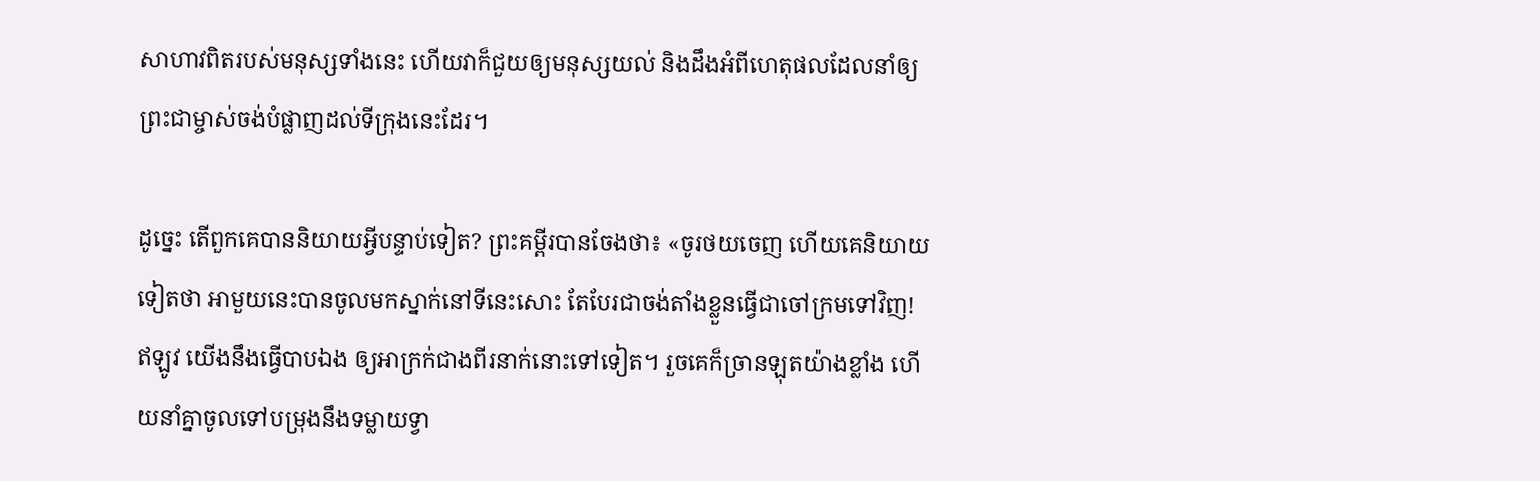សាហាវពិតរបស់មនុស្សទាំងនេះ ហើយវាក៏ជួយឲ្យមនុស្សយល់ និងដឹងអំពីហេតុផលដែលនាំឲ្យព្រះជាម្ចាស់ចង់បំផ្លាញដល់ទីក្រុងនេះដែរ។

ដូច្នេះ តើពួកគេបាននិយាយអ្វីបន្ទាប់ទៀត? ព្រះគម្ពីរបានចែងថា៖ «ចូរថយចេញ ហើយគេនិយាយទៀតថា អាមួយនេះបានចូលមកស្នាក់នៅទីនេះសោះ តែបែរជាចង់តាំងខ្លួនធ្វើជាចៅ‌ក្រមទៅវិញ! ឥឡូវ យើងនឹងធ្វើបាបឯង ឲ្យអាក្រក់ជាងពីរនាក់នោះទៅទៀត។ រួចគេក៏ច្រានឡុតយ៉ាងខ្លាំង ហើយនាំគ្នាចូលទៅបម្រុងនឹងទម្លាយទ្វា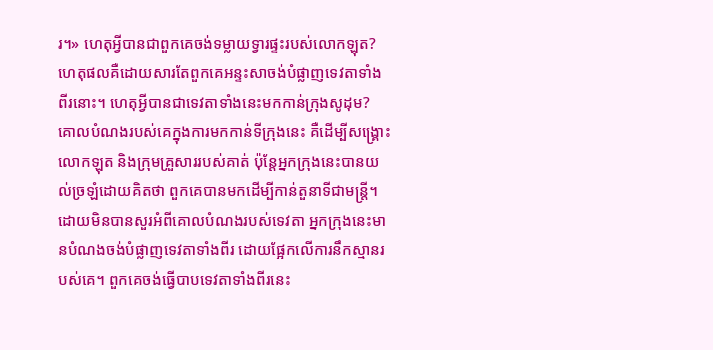រ។» ហេតុអ្វីបានជាពួកគេចង់ទម្លាយទ្វារផ្ទះរបស់លោកឡុត? ហេតុផលគឺដោយសារតែពួកគេអន្ទះសាចង់បំផ្លាញទេវតាទាំងពីរនោះ។ ហេតុអ្វីបានជាទេវតាទាំងនេះមកកាន់ក្រុងសូដុម? គោលបំណងរបស់គេក្នុងការមកកាន់ទីក្រុងនេះ គឺដើម្បីសង្រ្គោះលោកឡុត និងក្រុមគ្រួសាររបស់គាត់ ប៉ុន្តែអ្នកក្រុងនេះបានយល់ច្រឡំដោយគិតថា ពួកគេបានមកដើម្បីកាន់តួនាទីជាមន្ត្រី។ ដោយមិនបានសួរអំពីគោលបំណងរបស់ទេវតា អ្នកក្រុងនេះមានបំណងចង់បំផ្លាញទេវតាទាំងពីរ ដោយផ្អែកលើការនឹកស្មានរបស់គេ។ ពួកគេចង់ធ្វើបាបទេវតាទាំងពីរនេះ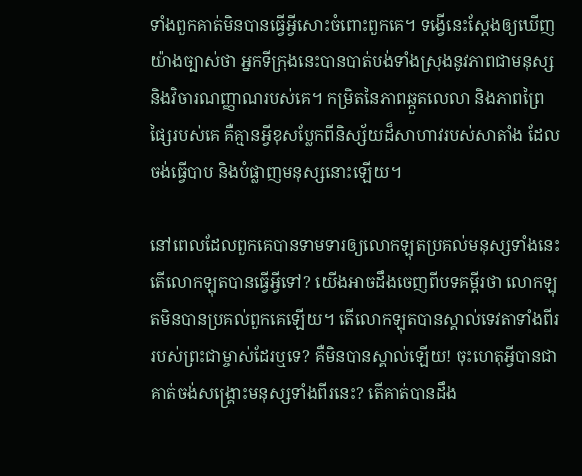ទាំងពួកគាត់មិនបានធ្វើអ្វីសោះចំពោះពួកគេ។ ទង្វើនេះស្ដែងឲ្យឃើញយ៉ាងច្បាស់ថា អ្នកទីក្រុងនេះបានបាត់បង់ទាំងស្រុងនូវភាពជាមនុស្ស និងវិចារណញ្ញាណរបស់គេ។ កម្រិតនៃភាពឆ្កួតលេលា និងភាពព្រៃផ្សៃរបស់គេ គឺគ្មានអ្វីខុសប្លែកពីនិស្ស័យដ៏សាហាវរបស់សាតាំង ដែលចង់ធ្វើបាប និងបំផ្លាញមនុស្សនោះឡើយ។

នៅពេលដែលពួកគេបានទាមទារឲ្យលោកឡុតប្រគល់មនុស្សទាំងនេះ តើលោកឡុតបានធ្វើអ្វីទៅ? យើងអាចដឹងចេញពីបទគម្ពីរថា លោកឡុតមិនបានប្រគល់ពួកគេឡើយ។ តើលោកឡុតបានស្គាល់ទេវតាទាំងពីររបស់ព្រះជាម្ចាស់ដែរឬទេ? គឺមិនបានស្គាល់ឡើយ! ចុះហេតុអ្វីបានជាគាត់ចង់សង្រ្គោះមនុស្សទាំងពីរនេះ? តើគាត់បានដឹង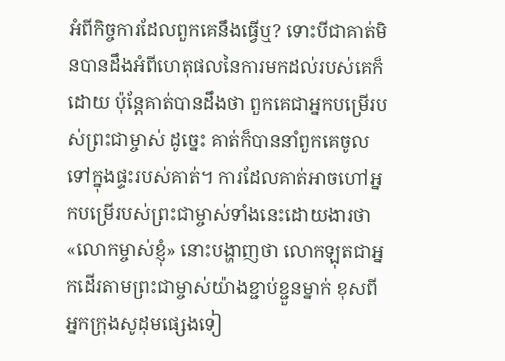អំពីកិច្ចការដែលពួកគេនឹងធ្វើឬ? ទោះបីជាគាត់មិនបានដឹងអំពីហេតុផលនៃការមកដល់របស់គេក៏ដោយ ប៉ុន្តែគាត់បានដឹងថា ពួកគេជាអ្នកបម្រើរបស់ព្រះជាម្ចាស់ ដូច្នេះ គាត់ក៏បាននាំពួកគេចូលទៅក្នុងផ្ទះរបស់គាត់។ ការដែលគាត់អាចហៅអ្នកបម្រើរបស់ព្រះជាម្ចាស់ទាំងនេះដោយងារថា «លោកម្ចាស់ខ្ញុំ» នោះបង្ហាញថា លោកឡុតជាអ្នកដើរតាមព្រះជាម្ចាស់យ៉ាងខ្ជាប់ខ្ជួនម្នាក់ ខុសពីអ្នកក្រុងសូដុមផ្សេងទៀ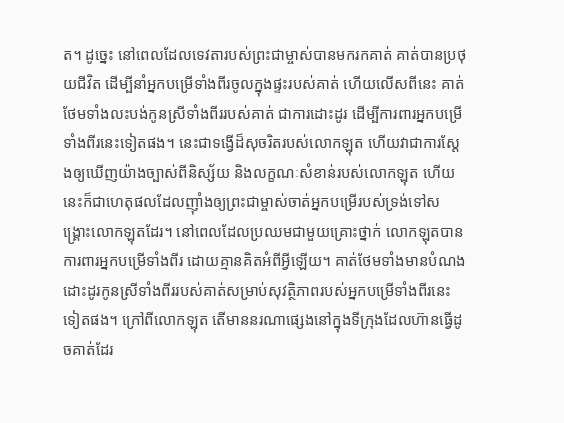ត។ ដូច្នេះ នៅពេលដែលទេវតារបស់ព្រះជាម្ចាស់បានមករកគាត់ គាត់បានប្រថុយជីវិត ដើម្បីនាំអ្នកបម្រើទាំងពីរចូលក្នុងផ្ទះរបស់គាត់ ហើយលើសពីនេះ គាត់ថែមទាំងលះបង់កូនស្រីទាំងពីររបស់គាត់ ជាការដោះដូរ ដើម្បីការពារអ្នកបម្រើទាំងពីរនេះទៀតផង។ នេះជាទង្វើដ៏សុចរិតរបស់លោកឡុត ហើយវាជាការស្ដែងឲ្យឃើញយ៉ាងច្បាស់ពីនិស្ស័យ និងលក្ខណៈសំខាន់របស់លោកឡុត ហើយនេះក៏ជាហេតុផលដែលញ៉ាំងឲ្យព្រះជាម្ចាស់ចាត់អ្នកបម្រើរបស់ទ្រង់ទៅសង្រ្គោះលោកឡុតដែរ។ នៅពេលដែលប្រឈមជាមួយគ្រោះថ្នាក់ លោកឡុតបានការពារអ្នកបម្រើទាំងពីរ ដោយគ្មានគិតអំពីអ្វីឡើយ។ គាត់ថែមទាំងមានបំណងដោះដូរកូនស្រីទាំងពីររបស់គាត់សម្រាប់សុវត្ថិភាពរបស់អ្នកបម្រើទាំងពីរនេះទៀតផង។ ក្រៅពីលោកឡុត តើមាននរណាផ្សេងនៅក្នុងទីក្រុងដែលហ៊ានធ្វើដូចគាត់ដែរ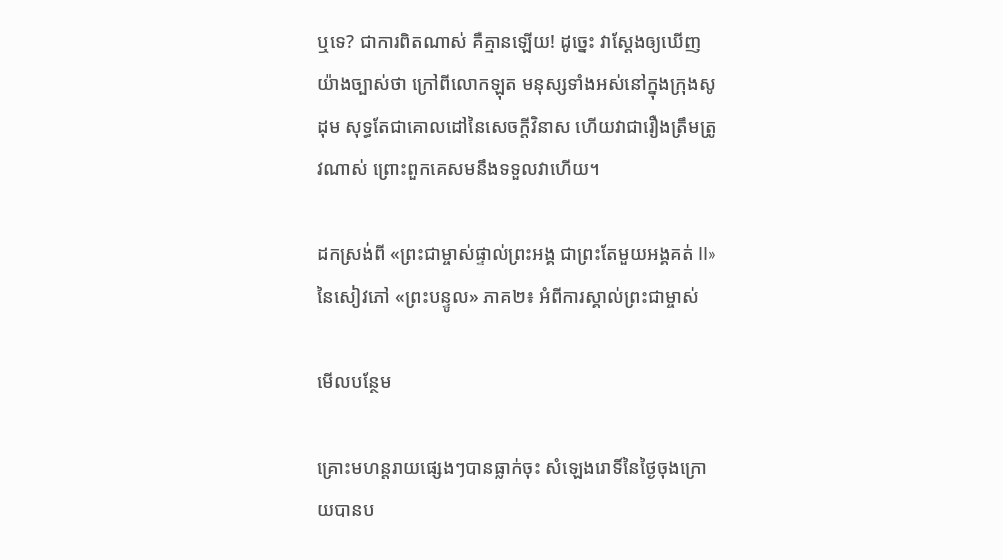ឬទេ? ជាការពិតណាស់ គឺគ្មានឡើយ! ដូច្នេះ វាស្ដែងឲ្យឃើញយ៉ាងច្បាស់ថា ក្រៅពីលោកឡុត មនុស្សទាំងអស់នៅក្នុងក្រុងសូដុម សុទ្ធតែជាគោលដៅនៃសេចក្តីវិនាស ហើយវាជារឿងត្រឹមត្រូវណាស់ ព្រោះពួកគេសមនឹងទទួលវាហើយ។

ដកស្រង់ពី «ព្រះជាម្ចាស់ផ្ទាល់ព្រះអង្គ ជាព្រះតែមួយអង្គគត់ II» នៃសៀវភៅ «ព្រះបន្ទូល» ភាគ២៖ អំពីការស្គាល់ព្រះជាម្ចាស់

មើលបន្ថែម

គ្រោះមហន្តរាយផ្សេងៗបានធ្លាក់ចុះ សំឡេងរោទិ៍នៃថ្ងៃចុងក្រោយបានប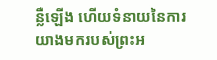ន្លឺឡើង ហើយទំនាយនៃការយាងមករបស់ព្រះអ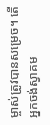ម្ចាស់ត្រូវបានសម្រេច។ តើអ្នកចង់ស្វាគម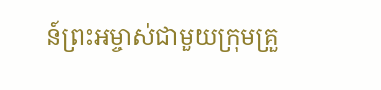ន៍ព្រះអម្ចាស់ជាមួយក្រុមគ្រួ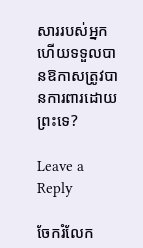សាររបស់អ្នក ហើយទទួលបានឱកាសត្រូវបានការពារដោយព្រះទេ?

Leave a Reply

ចែករំលែក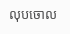លុបចោល